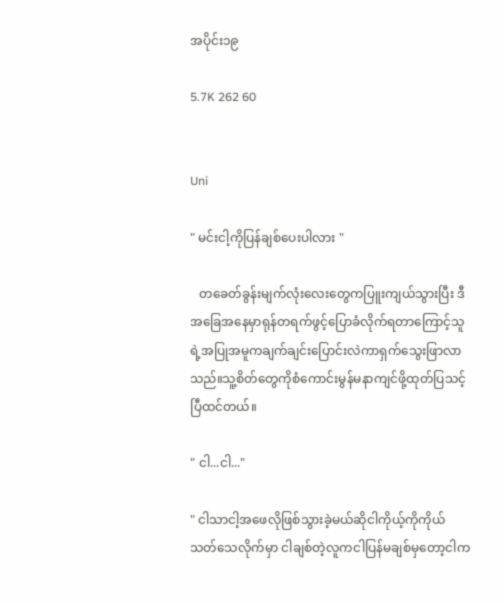အပိုင်း၁၉

5.7K 262 60


Uni

" မင်းငါ့ကိုပြန်ချစ်ပေးပါလား "

   တခေတ်ခွန်းမျက်လုံးလေးတွေကပြူးကျယ်သွားပြီး ဒီအခြေအနေမှာရုန်တရက်ဖွင့်ပြောခံလိုက်ရတာကြောင့်သူရဲ့အပြုအမူကချက်ချင်းပြောင်းလဲကာရှက်သွေးဖြာလာသည်။သူ့စိတ်တွေကိုစံကောင်းမွန်မနာကျင်ဖို့ထုတ်ပြသင့်ပြီထင်တယ်။

" ငါ...ငါ..."

" ငါသာငါ့အဖေလိုဖြစ်သွားခဲ့မယ်ဆိုငါကိုယ့်ကိုကိုယ်သတ်သေလိုက်မှာ ငါချစ်တဲ့လူကငါပြန်မချစ်မှတော့ငါက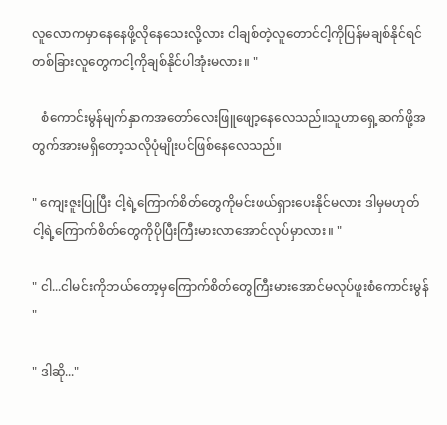လူလောကမှာနေနေဖို့လိုနေသေးလို့လား ငါချစ်တဲ့လူတောင်ငါ့ကိုပြန်မချစ်နိုင်ရင်တစ်ခြားလူတွေကငါ့ကိုချစ်နိုင်ပါအုံးမလား။ "

   စံကောင်းမွန်မျက်နှာကအတော်လေးဖြူဖျော့နေလေသည်။သူဟာရှေ့ဆက်ဖို့အတွက်အားမရှိတော့သလိုပုံမျိုးပင်ဖြစ်နေလေသည်။

" ကျေးဇူးပြုပြီး ငါ့ရဲ့ကြောက်စိတ်တွေကိုမင်းဖယ်ရှားပေးနိုင်မလား ဒါမှမဟုတ်ငါ့ရဲ့ကြောက်စိတ်တွေကိုပိုပြီးကြီးမားလာအောင်လုပ်မှာလား။ "

" ငါ...ငါမင်းကိုဘယ်တော့မှကြောက်စိတ်တွေကြီးမားအောင်မလုပ်ဖူးစံကောင်းမွန် "

" ဒါဆို..."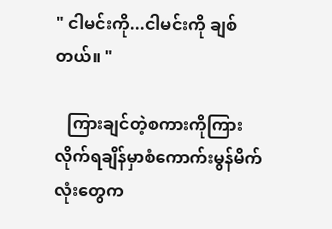" ငါမင်းကို...ငါမင်းကို ချစ်တယ်။ "

   ကြားချင်တဲ့စကားကိုကြားလိုက်ရချိန်မှာစံကောက်းမွန်မိက်လုံးတွေက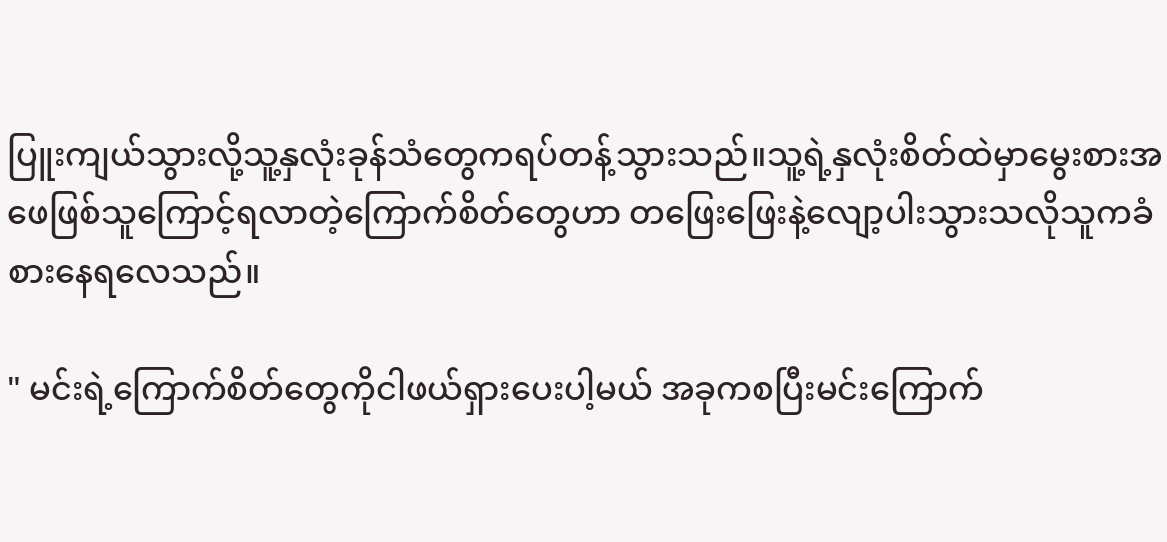ပြူးကျယ်သွားလို့သူ့နှလုံးခုန်သံတွေကရပ်တန့်သွားသည်။သူ့ရဲ့နှလုံးစိတ်ထဲမှာမွေးစားအဖေဖြစ်သူကြောင့်ရလာတဲ့ကြောက်စိတ်တွေဟာ တဖြေးဖြေးနဲ့လျော့ပါးသွားသလိုသူကခံစားနေရလေသည်။

" မင်းရဲ့ကြောက်စိတ်တွေကိုငါဖယ်ရှားပေးပါ့မယ် အခုကစပြီးမင်းကြောက်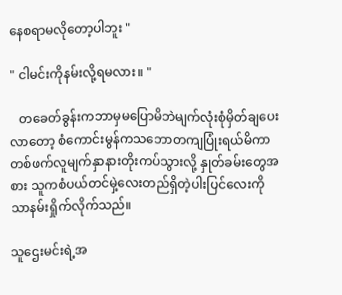နေစရာမလိုတော့ပါဘူး "

" ငါမင်းကိုနမ်းလို့ရမလား။ "

   တခေတ်ခွန်းကဘာမှမပြောမိဘဲမျက်လုံးစုံမှိတ်ချပေးလာတော့ စံကောင်းမွန်ကသဘောတကျပြုံးရယ်မိကာ တစ်ဖက်လူမျက်နှာနားတိုးကပ်သွားလို့ နှုတ်ခမ်းတွေအစား သူကစံပယ်တင်မှဲ့လေးတည်ရှိတဲ့ပါးပြင်လေးကိုသာနမ်းရှိုက်လိုက်သည်။

သူဌေးမင်းရဲ့အ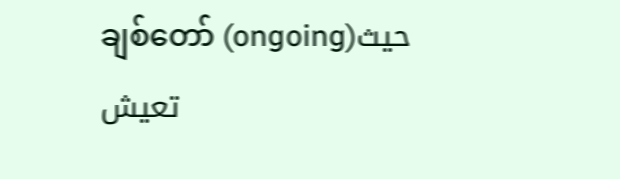ချစ်တော် (ongoing)حيث تعيش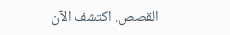القصص. اكتشف الآن